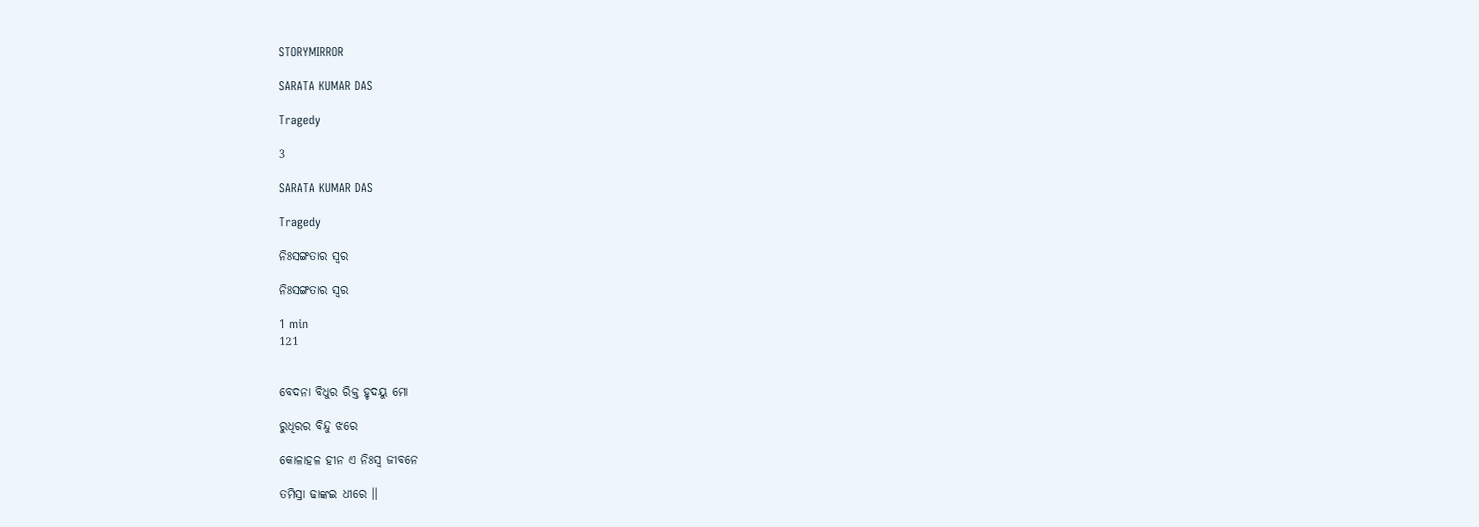STORYMIRROR

SARATA KUMAR DAS

Tragedy

3

SARATA KUMAR DAS

Tragedy

ନିଃସଙ୍ଗତାର ସ୍ବର

ନିଃସଙ୍ଗତାର ସ୍ବର

1 min
121


ବେଦନା ବିଧୁର ରିକ୍ତ ହୃଦୟୁ ମୋ

ରୁଧିରର ବିନ୍ଦୁ ଝରେ

କୋଳାହଳ ହୀନ ଏ ନିଃସ୍ବ ଜୀବନେ

ତମିସ୍ରା ଢାଙ୍କଇ ଧୀରେ ।।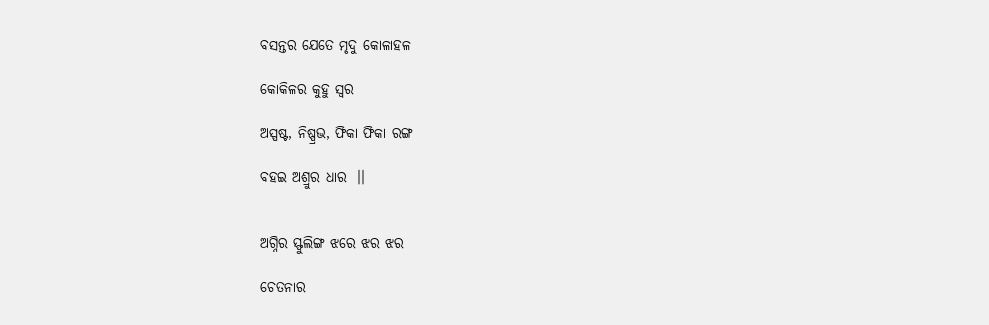ବସନ୍ତର ଯେତେ ମୃଦୁ କୋଳାହଳ

କୋକିଳର କୁହୁ ସ୍ବର

ଅସ୍ପଷ୍ଟ, ନିଷ୍ପ୍ରଭ, ଫିକା ଫିକା ରଙ୍ଗ

ବହଇ ଅଶ୍ରୁର ଧାର  ।।


ଅଗ୍ନିର ସ୍ଫୁଲିଙ୍ଗ ଝରେ ଝର ଝର

ଚେତନାର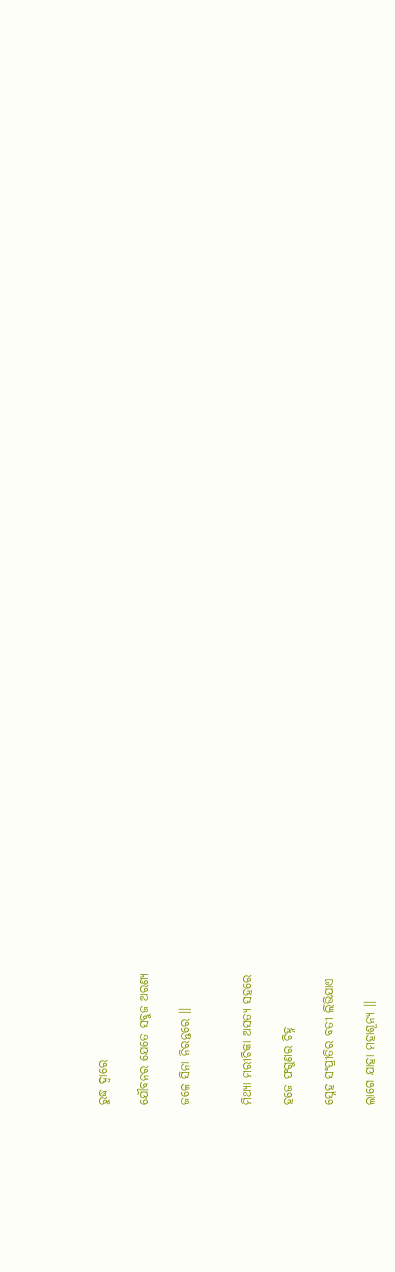ରୁଦ୍ଧ ଦ୍ବାରେ

ଯୌବନର ଯେତେ ସବୁଜ ଅରଣ୍ୟ

ଜଳେ ସିନା ନିରନ୍ତରେ ।।


ମିଥ୍ୟା ମରୀଚିକା ଅସତ୍ୟ ସହରେ

ହଜେ ଫଗୁଣର ଚିହ୍ନ

ସ୍ନେହ ସଂପ୍ରୀତିର ବତୀ ଲିଭିଯାଏ

ଲାଗେ ଯାହା ମହାଶୂନ୍ୟ ।।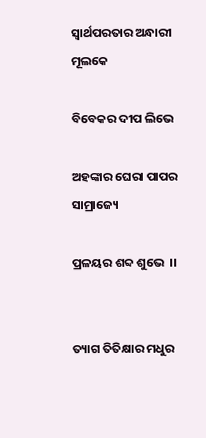ସ୍ବାର୍ଥପରତାର ଅନ୍ଧାରୀ ମୂଲକେ

ବିବେକର ଦୀପ ଲିଭେ

ଅହଙ୍କାର ଘେରା ପାପର ସାମ୍ରାଜ୍ୟେ

ପ୍ରଳୟର ଶବ୍ଦ ଶୁଭେ  ।।


ତ୍ୟାଗ ତିତିକ୍ଷାର ମଧୁର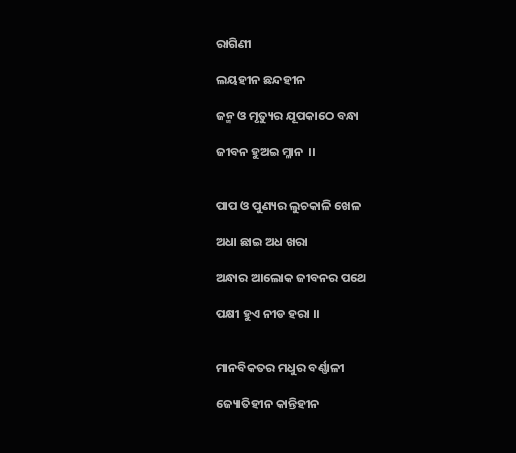ରାଗିଣୀ

ଲୟହୀନ ଛନ୍ଦହୀନ

ଜନ୍ମ ଓ ମୃତ୍ୟୁର ଯୂପକାଠେ ବନ୍ଧା

ଜୀବନ ହୁଅଇ ମ୍ଳାନ  ।।


ପାପ ଓ ପୁଣ୍ୟର ଲୁଚକାଳି ଖେଳ

ଅଧା ଛାଇ ଅଧ ଖରା

ଅନ୍ଧାର ଆଲୋକ ଜୀବନର ପଥେ

ପକ୍ଷୀ ହୁଏ ନୀଡ ହରା ।।


ମାନବିକତର ମଧୁର ବର୍ଣ୍ଣାଳୀ

ଜ୍ୟୋତିହୀନ କାନ୍ତିହୀନ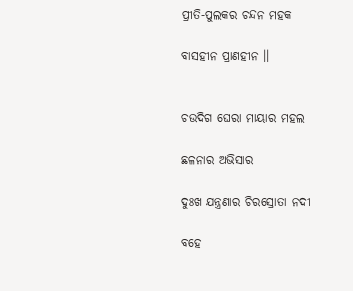ପ୍ରୀତି-ପୁଲକର ଚନ୍ଦନ ମହକ

ବାସହୀନ ପ୍ରାଣହୀନ ।।


ଚଉଦିଗ ଘେରା ମାୟାର ମହଲ

ଛଳନାର ଅଭିସାର

ଦୁଃଖ ଯନ୍ତ୍ରଣାର ଚିରସ୍ରୋତା ନଦୀ

ବହେ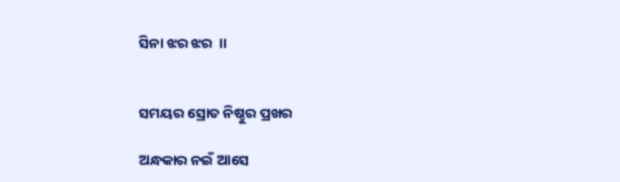ସିନା ଝର ଝର  ।।


ସମୟର ସ୍ରୋତ ନିଷ୍ଠୁର ପ୍ରଖର

ଅନ୍ଧକାର ନଇଁ ଆସେ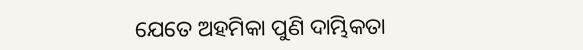ଯେତେ ଅହମିକା ପୁଣି ଦାମ୍ଭିକତା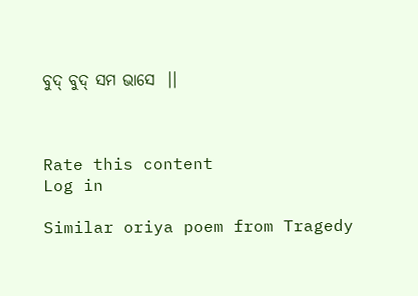ବୁଦ୍ ବୁଦ୍ ସମ ଭାସେ  ।।



Rate this content
Log in

Similar oriya poem from Tragedy